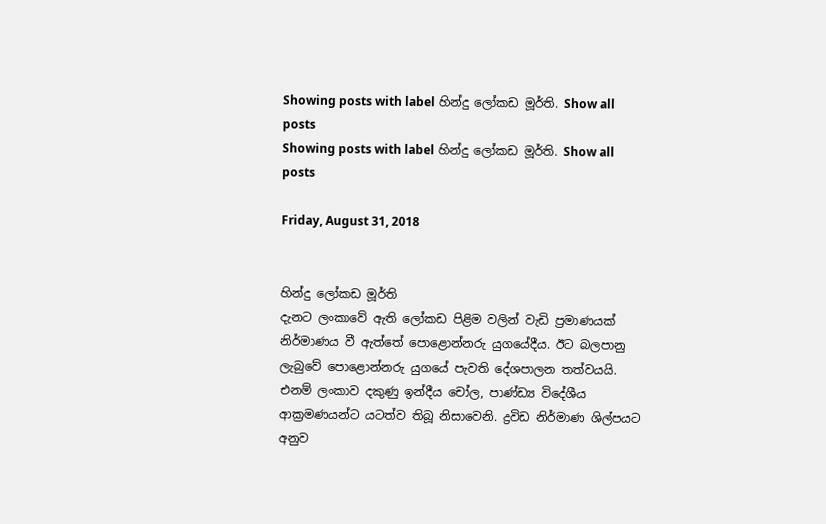Showing posts with label හින්දු ලෝකඩ මූර්ති. Show all posts
Showing posts with label හින්දු ලෝකඩ මූර්ති. Show all posts

Friday, August 31, 2018


හින්දු ලෝකඩ මූර්ති
දැනට ලංකාවේ ඇති ලෝකඩ පිළිම වලින් වැඩි ප්‍රමාණයක් නිර්මාණය වී ඇත්තේ පොළොන්නරු යුගයේදීය. ඊට බලපානු ලැබුවේ පොළොන්නරු යුගයේ පැවති දේශපාලන තත්වයයි. එනම් ලංකාව දකුණු ඉන්දීය චෝල, පාණ්ඩ්‍ය විදේශීය ආක්‍රමණයන්ට යටත්ව තිබූ නිසාවෙනි. ද්‍රවිඩ නිර්මාණ ශිල්පයට අනුව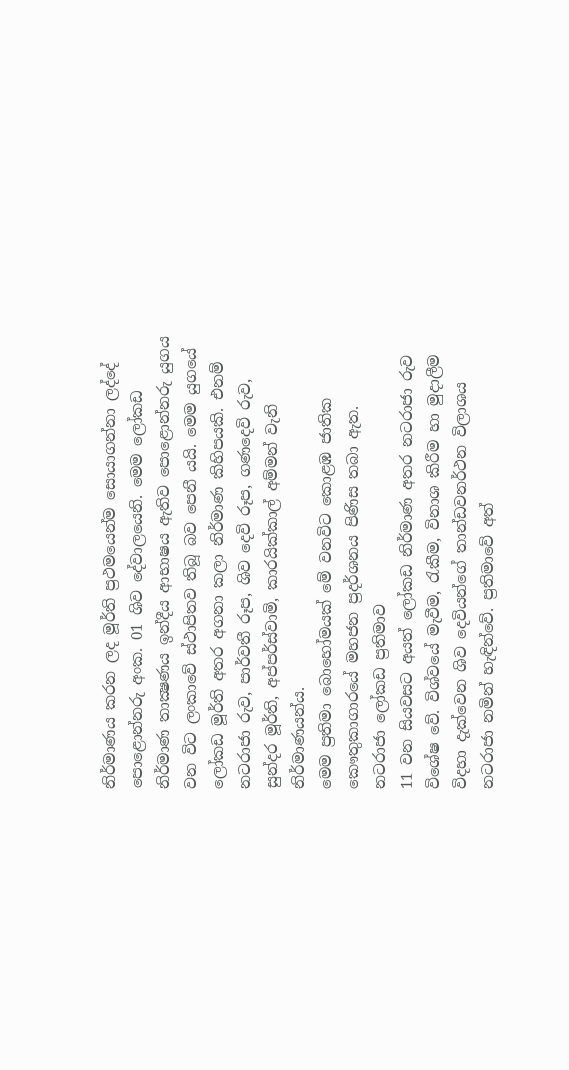නිර්මාණය කරන ලද මූර්ති ප්‍රථමයෙන්ම සොයාගන්නා ලද්දේ පොළොන්නරු අංක. 01 ශිව දේවාලයෙනි. මෙම ලෝකඩ නිර්මාණ තාක්‍ෂණය ඉන්දීය ආභාෂය ඇතිව පොළොන්නරු යුගය වන විට ලංකාවේ ස්ථාපිතව තිබූ බව පෙනී යයි. මෙම යුගයේ ලෝකඩ මූර්ති අතර අගනා කලා නිර්මාණ කිහිපයකි. එනම් නටරාජා රුව, පාර්වතී රූප, ශිව දෙවි රූප, ගණදෙවි රුව, සුන්දර මූර්ති, අප්පර්ස්වාමි, කාරයික්කාල් අම්මන් වැනි නිර්මාණයන්ය.
මෙම ප්‍රතිමා බොහෝමයක් මේ වනවිට කොළඹ ජාතික කෞතුකාගාරයේ මහජන ප්‍රදර්ශනය පිණිස තබා ඇත.
නටරාජා ලෝකඩ ප්‍රතිමාව
11 වන සියවසට අයත් ලෝකඩ නිර්මාණ අතර නටරාජා රුව විශේෂ වේ. විශ්වයේ මැවීම, රැකීම, විනාශ කිරීම හා මුදාලීම විදහා දැක්වෙන ශිව දෙවියන්ගේ තාන්ඩවනර්ථන විලාශය නටරාජා නමින් හැඳින්වේ. ප්‍රතිමාවේ අත්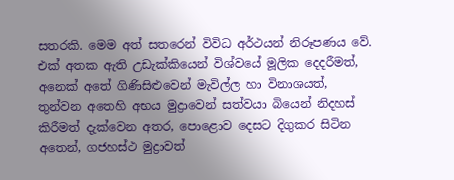සතරකි. මෙම අත් සතරෙන් විවිධ අර්ථයන් නිරූපණය වේ. එක් අතක ඇති උඩැක්කියෙන් විශ්වයේ මූලික දෙදරීමත්, අනෙක් අතේ ගිණිසිළුවෙන් මැවිල්ල හා විනාශයත්, තුන්වන අතෙහි අභය මුද්‍රාවෙන් සත්වයා බියෙන් නිදහස් කිරීමත් දැක්වෙන අතර, පොළොව දෙසට දිගුකර සිටින අතෙන්, ගජහස්ථ මුද්‍රාවත්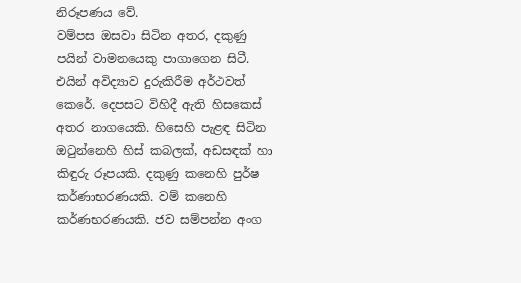නිරූපණය වේ.
වම්පස ඔසවා සිටින අතර, දකුණු පයින් වාමනයෙකු පාගාගෙන සිටී. එයින් අවිද්‍යාව දුරුකිරීම අර්ථවත් කෙරේ. දෙපසට විහිදී ඇති හිසකෙස් අතර නාගයෙකි. හිසෙහි පැළඳ සිටින ඔටුන්නෙහි හිස් කබලක්, අඩසඳක් හා කිඳුරු රූපයකි. දකුණු කනෙහි පුර්ෂ කර්ණාභරණයකි. වම් කනෙහි කර්ණභරණයකි. ජව සම්පන්න අංග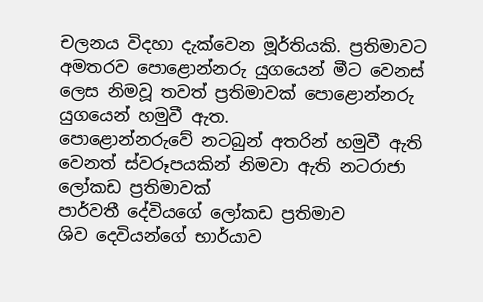චලනය විදහා දැක්වෙන මූර්තියකි. ප්‍රතිමාවට අමතරව පොළොන්නරු යුගයෙන් මීට වෙනස් ලෙස නිමවූ තවත් ප්‍රතිමාවක් පොළොන්නරු යුගයෙන් හමුවී ඇත.
පොළොන්නරුවේ නටබුන් අතරින් හමුවී ඇති වෙනත් ස්වරූපයකින් නිමවා ඇති නටරාජා ලෝකඩ ප්‍රතිමාවක්
පාර්වතී දේවියගේ ලෝකඩ ප්‍රතිමාව
ශිව දෙවියන්ගේ භාර්යාව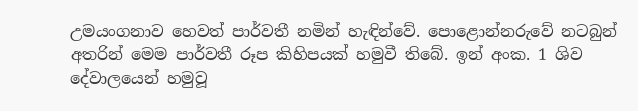උමයංගනාව හෙවත් පාර්වතී නමින් හැඳින්වේ. පොළොන්නරුවේ නටබුන් අතරින් මෙම පාර්වතී රූප කිහිපයක් හමුවී තිබේ. ඉන් අංක. 1 ශිව දේවාලයෙන් හමුවූ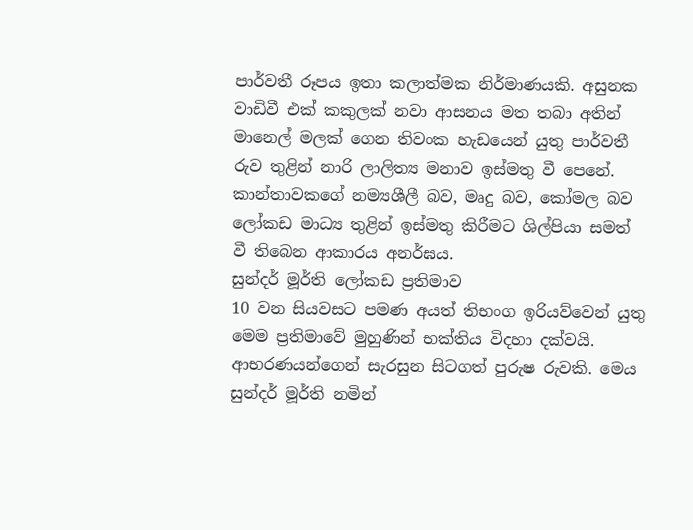පාර්වතී රූපය ඉතා කලාත්මක නිර්මාණයකි. අසුනක වාඩිවී එක් කකුලක් නවා ආසනය මත තබා අතින් මානෙල් මලක් ගෙන තිවංක හැඩයෙන් යුතු පාර්වතී රුව තුළින් නාරි ලාලිත්‍ය මනාව ඉස්මතු වී පෙනේ. කාන්තාවකගේ නම්‍යශීලී බව, මෘදු බව, කෝමල බව ලෝකඩ මාධ්‍ය තුළින් ඉස්මතු කිරීමට ශිල්පියා සමත් වී තිබෙන ආකාරය අනර්ඝය.
සුන්දර් මූර්ති ලෝකඩ ප්‍රතිමාව
10 වන සියවසට පමණ අයත් තිභංග ඉරියව්වෙන් යුතු මෙම ප්‍රතිමාවේ මුහුණින් භක්තිය විදහා දක්වයි. ආභරණයන්ගෙන් සැරසුන සිටගත් පුරුෂ රුවකි. මෙය සුන්දර් මූර්ති නමින්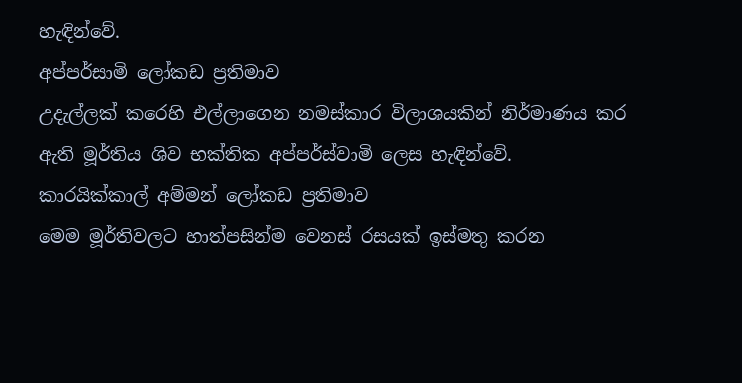හැඳින්වේ.
අප්පර්සාමි ලෝකඩ ප්‍රතිමාව
උදැල්ලක් කරෙහි එල්ලාගෙන නමස්කාර විලාශයකින් නිර්මාණය කර ඇති මූර්තිය ශිව භක්තික අප්පර්ස්වාමි ලෙස හැඳින්වේ.
කාරයික්කාල් අම්මන් ලෝකඩ ප්‍රතිමාව
මෙම මූර්තිවලට හාත්පසින්ම වෙනස් රසයක් ඉස්මතු කරන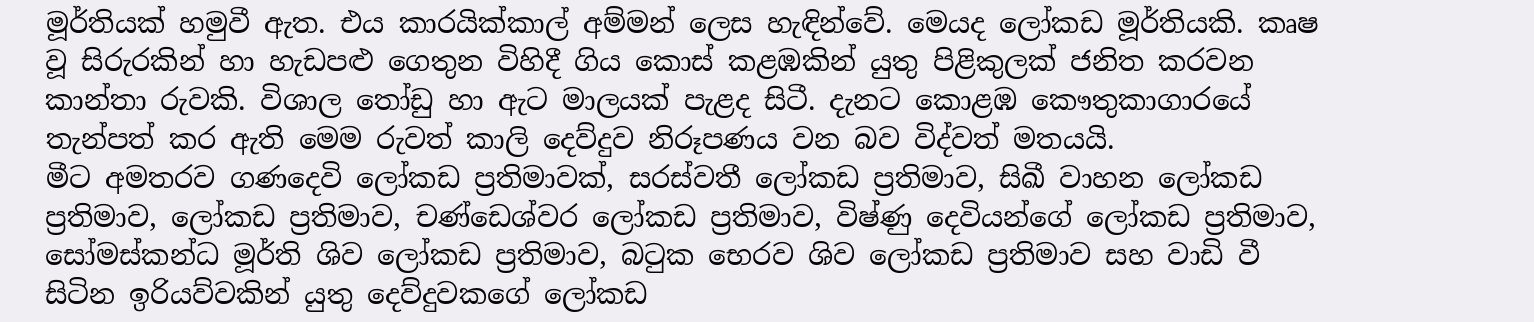මූර්තියක් හමුවී ඇත. එය කාරයික්කාල් අම්මන් ලෙස හැඳින්වේ. මෙයද ලෝකඩ මූර්තියකි. කෘෂ වූ සිරුරකින් හා හැඩපළු ගෙතුන විහිදී ගිය කොස් කළඹකින් යුතු පිළිකුලක් ජනිත කරවන කාන්තා රුවකි. විශාල තෝඩු හා ඇට මාලයක් පැළද සිටී. දැනට කොළඹ කෞතුකාගාරයේ තැන්පත් කර ඇති මෙම රුවත් කාලි දෙව්දුව නිරූපණය වන බව විද්වත් මතයයි.
මීට අමතරව ගණදෙවි ලෝකඩ ප්‍රතිමාවක්, සරස්වතී ලෝකඩ ප්‍රතිමාව, සිඛී වාහන ලෝකඩ ප්‍රතිමාව, ලෝකඩ ප්‍රතිමාව, චණ්ඩෙශ්වර ලෝකඩ ප්‍රතිමාව, විෂ්ණු දෙවියන්ගේ ලෝකඩ ප්‍රතිමාව, සෝමස්කන්ධ මූර්ති ශිව ලෝකඩ ප්‍රතිමාව, බටුක භෙරව ශිව ලෝකඩ ප්‍රතිමාව සහ වාඩි වී සිටින ඉරියව්වකින් යුතු දෙව්දුවකගේ ලෝකඩ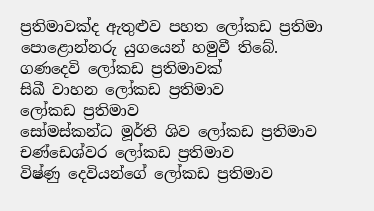ප්‍රතිමාවක්ද ඇතුළුව පහත ලෝකඩ ප්‍රතිමා පොළොන්නරු යුගයෙන් හමුවී තිබේ.
ගණදෙවි ලෝකඩ ප්‍රතිමාවක්
සිඛී වාහන ලෝකඩ ප්‍රතිමාව
ලෝකඩ ප්‍රතිමාව
සෝමස්කන්ධ මූර්ති ශිව ලෝකඩ ප්‍රතිමාව
චණ්ඩෙශ්වර ලෝකඩ ප්‍රතිමාව
විෂ්ණු දෙවියන්ගේ ලෝකඩ ප්‍රතිමාව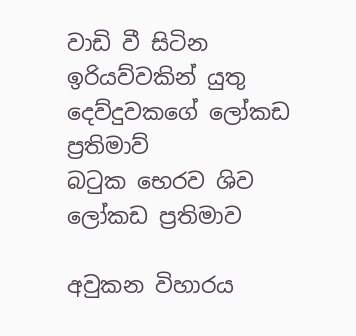වාඩි වී සිටින ඉරියව්වකින් යුතු දෙව්දුවකගේ ලෝකඩ ප්‍රතිමාව්
බටුක භෙරව ශිව ලෝකඩ ප්‍රතිමාව

අවුකන විහාරය